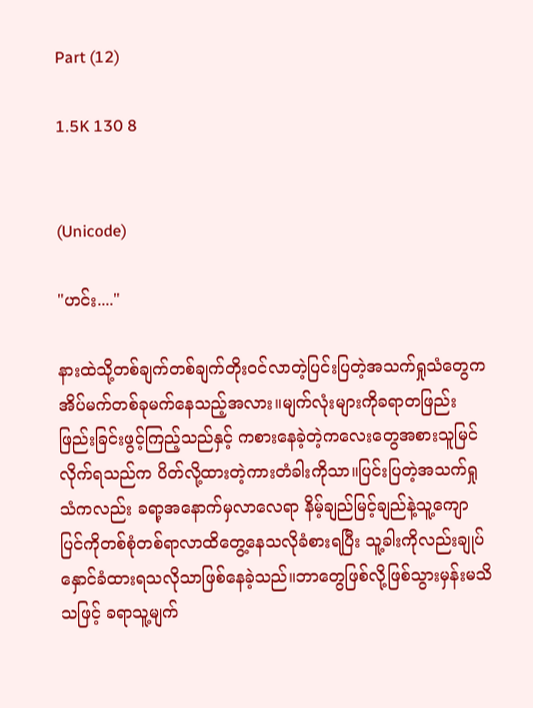Part (12)

1.5K 130 8


(Unicode)

"ဟင်း...."

နားထဲသို့တစ်ချက်တစ်ချက်တိုးဝင်လာတဲ့ပြင်းပြတဲ့အသက်ရှုသံတွေက အိပ်မက်တစ်ခုမက်နေသည့်အလား။မျက်လုံးများကိုခရာတဖြည်းဖြည်းခြင်းဖွင့်ကြည့်သည်နှင့် ကစားနေခဲ့တဲ့ကလေးတွေအစားသူမြင်လိုက်ရသည်က ပိတ်လို့ထားတဲ့ကားတံခါးကိုသာ။ပြင်းပြတဲ့အသက်ရှုသံကလည်း ခရာ့အနောက်မှလာလေရာ နိမ့်ချည်မြင့်ချည်နဲ့သူ့ကျောပြင်ကိုတစ်စုံတစ်ရာလာထိတွေ့နေသလိုခံစားရပြီး သူ့ခါးကိုလည်းချုပ်နှောင်ခံထားရသလိုသာဖြစ်နေခဲ့သည်။ဘာတွေဖြစ်လို့ဖြစ်သွားမှန်းမသိသဖြင့် ခရာသူ့မျက်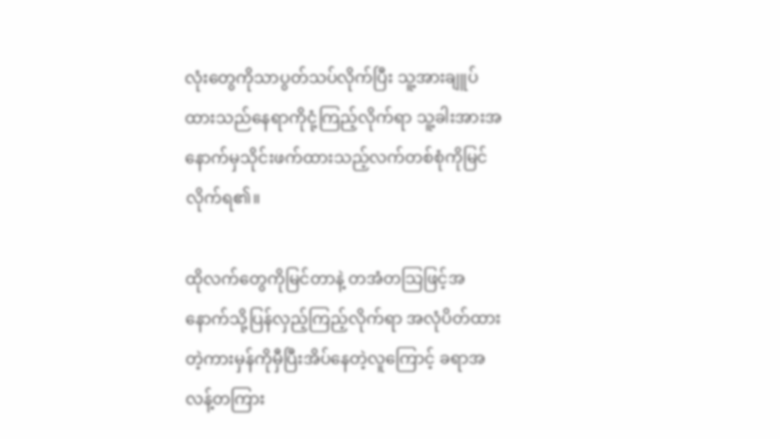လုံးတွေကိုသာပွတ်သပ်လိုက်ပြီး သူ့အားချူပ်ထားသည်နေရာကိုငုံ့ကြည့်လိုက်ရာ သူ့ခါးအားအနောက်မှသိုင်းဖက်ထားသည့်လက်တစ်စုံကိုမြင်လိုက်ရ၏။

ထိုလက်တွေကိုမြင်တာနဲ့ တအံတသြဖြင့်အနောက်သို့ပြန်လှည့်ကြည့်လိုက်ရာ အလုံပိတ်ထားတဲ့ကားမှန်ကိုမှီပြီးအိပ်နေတဲ့လူကြောင့် ခရာအလန့်တကြား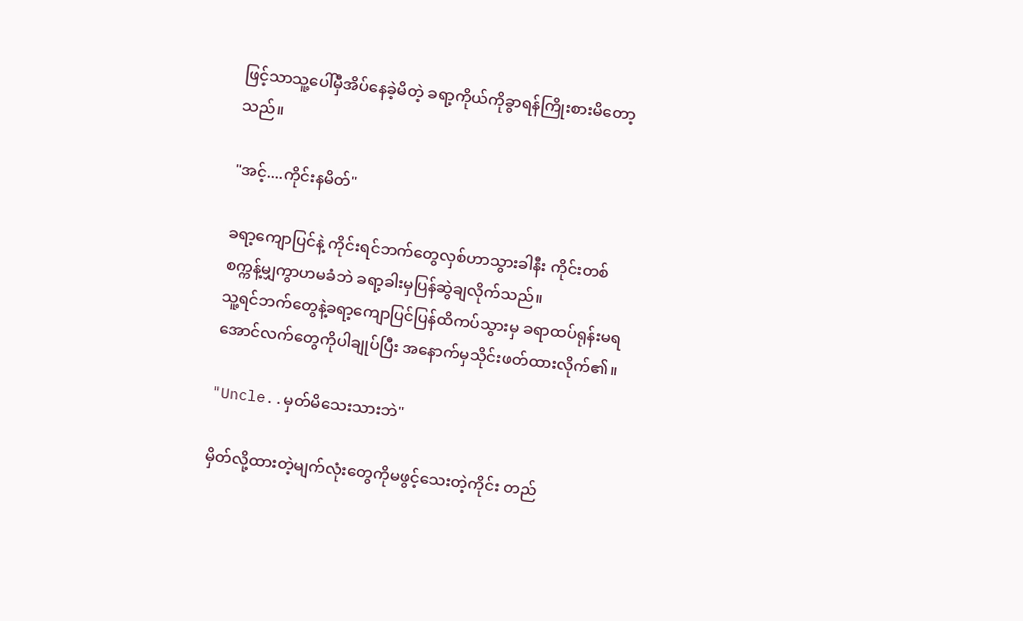ဖြင့်သာသူ့ပေါ်မှီအိပ်နေခဲ့မိတဲ့ ခရာ့ကိုယ်ကိုခွာရန်ကြိုးစားမိတော့သည်။

"အင့်....ကိုင်းနမိတ်"

ခရာ့ကျောပြင်နဲ့ ကိုင်းရင်ဘက်တွေလှစ်ဟာသွားခါနီး ကိုင်းတစ်စက္ကန့်မျှကွာဟမခံဘဲ ခရာ့ခါးမှပြန်ဆွဲချလိုက်သည်။
သူ့ရင်ဘက်တွေနဲ့ခရာ့ကျောပြင်ပြန်ထိကပ်သွားမှ ခရာထပ်ရုန်းမရအောင်လက်တွေကိုပါချုပ်ပြီး အနောက်မှသိုင်းဖတ်ထားလိုက်၏။

"Uncle..မှတ်မိသေးသားဘဲ"

မှိတ်လို့ထားတဲ့မျက်လုံးတွေကိုမဖွင့်သေးတဲ့ကိုင်း တည်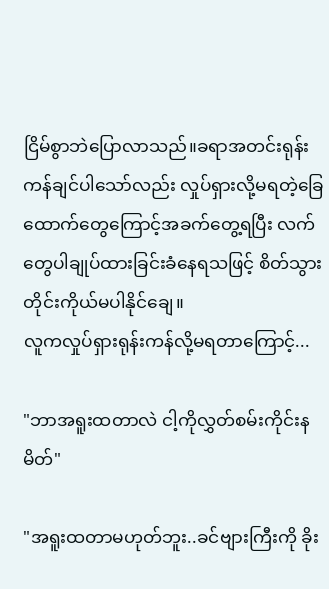ငြိမ်စွာဘဲပြောလာသည်။ခရာအတင်းရုန်းကန်ချင်ပါသော်လည်း လှုပ်ရှားလို့မရတဲ့ခြေထောက်တွေကြောင့်အခက်တွေ့ရပြီး လက်တွေပါချုပ်ထားခြင်းခံနေရသဖြင့် စိတ်သွားတိုင်းကိုယ်မပါနိုင်ချေ။
လူကလှုပ်ရှားရုန်းကန်လို့မရတာကြောင့်...

"ဘာအရူးထတာလဲ ငါ့ကိုလွှတ်စမ်းကိုင်းနမိတ်"

"အရူးထတာမဟုတ်ဘူး..ခင်ဗျားကြီးကို ခိုး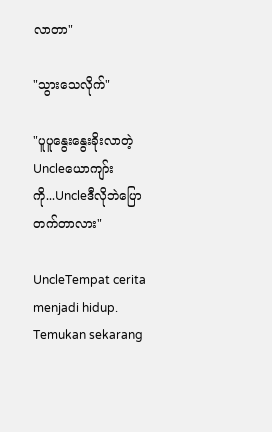လာတာ"

"သွားသေလိုက်"

"ပူပူနွေးနွေးခိုးလာတဲ့Uncleယောကျာ်းကို...Uncleဒီလိုဘဲပြောတက်တာလား"

UncleTempat cerita menjadi hidup. Temukan sekarang